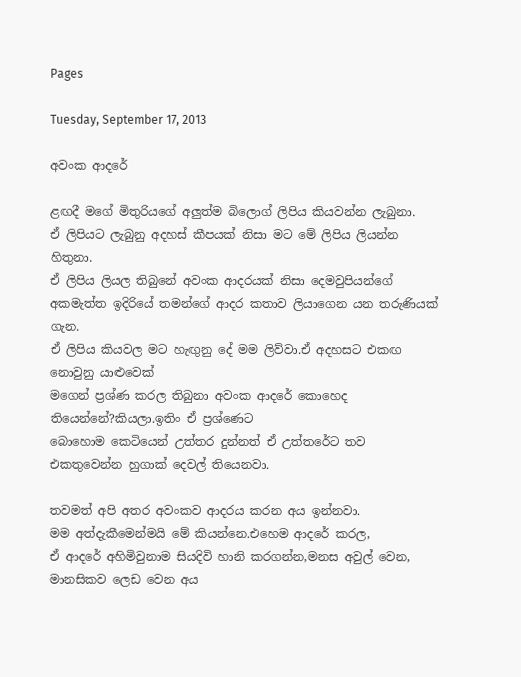Pages

Tuesday, September 17, 2013

අවංක ආදරේ

ළඟදී මගේ මිතුරියගේ අලුත්ම බිලොග් ලිපිය කියවන්න ලැබුනා.
ඒ ලිපියට ලැබුනු අදහස් කීපයක් නිසා මට මේ ලිපිය ලියන්න හිතුනා.
ඒ ලිපිය ලියල තිබුනේ අවංක ආදරයක් නිසා දෙමවුපියන්ගේ අකමැත්ත ඉදිරියේ තමන්ගේ ආදර කතාව ලියාගෙන යන තරුණියක් ගැන.
ඒ ලිපිය කියවල මට හැඟුනු දේ මම ලිව්වා.ඒ අදහසට එකඟ නොවුනු යාළුවෙක්
මගෙන් ප්‍රශ්ණ කරල තිබුනා අවංක ආදරේ කොහෙද තියෙන්නේ?කියලා.ඉතිං ඒ ප්‍රශ්ණෙට
බොහොම කෙටියෙන් උත්තර දුන්නත් ඒ උත්තරේට තව එකතුවෙන්න හුගාක් දෙවල් තියෙනවා.

තවමත් අපි අතර අවංකව ආදරය කරන අය ඉන්නවා.
මම අත්දැකීමෙන්මයි මේ කියන්නෙ.එහෙම ආදරේ කරල,
ඒ ආදරේ අහිමිවුනාම සියදිවි හානි කරගන්න,මනස අවුල් වෙන,
මානසිකව ලෙඩ වෙන අය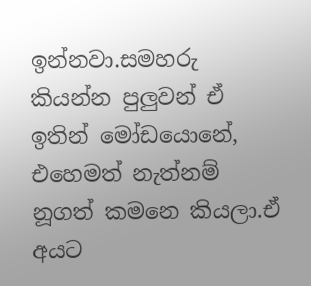ඉන්නවා.සමහරු කියන්න පුලුවන් ඒ ඉතින් මෝඩයොනේ,
එහෙමත් නැත්නම් නූගත් කමනෙ කියලා.ඒ අයට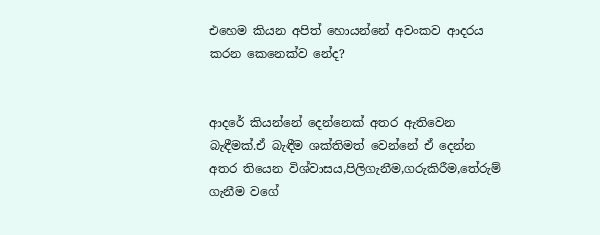එහෙම කියන අපිත් හොයන්නේ අවංකව ආදරය කරන කෙනෙක්ව නේද?


ආදරේ කියන්නේ දෙන්නෙක් අතර ඇතිවෙන බැඳීමක්.ඒ බැඳීම ශක්තිමත් වෙන්නේ ඒ දෙන්න අතර තියෙන විශ්වාසය,පිලිගැනීම,ගරුකිරීම,තේරුම් ගැනීම වගේ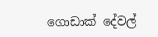ගොඩාක් දේවල්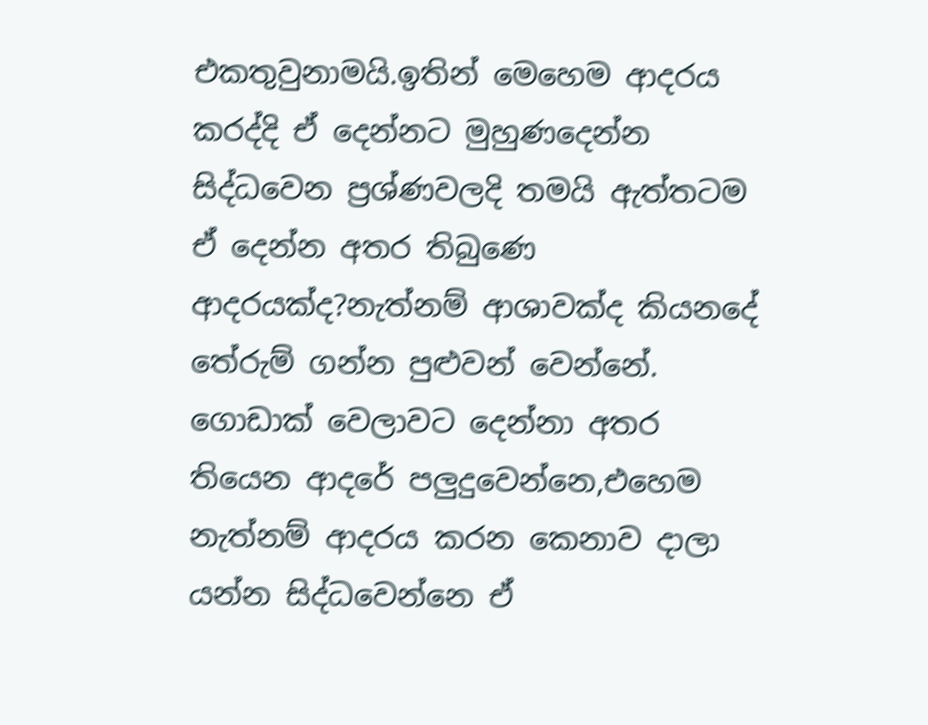එකතුවුනාමයි.ඉතින් මෙහෙම ආදරය කරද්දි ඒ දෙන්නට මුහුණදෙන්න සිද්ධවෙන ප්‍රශ්ණවලදි තමයි ඇත්තටම ඒ දෙන්න අතර තිබුණෙ ආදරයක්ද?නැත්නම් ආශාවක්ද කියනදේ තේරුම් ගන්න පුළුවන් වෙන්නේ.
ගොඩාක් වෙලාවට දෙන්නා අතර තියෙන ආදරේ පලුදුවෙන්නෙ,එහෙම නැත්නම් ආදරය කරන කෙනාව දාලා යන්න සිද්ධවෙන්නෙ ඒ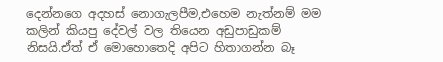දෙන්නගෙ අදහස් නොගැලපීම,එහෙම නැත්නම් මම කලින් කියපු දේවල් වල තියෙන අඩුපාඩුකම් නිසයි.ඒත් ඒ මොහොතෙදි අපිට හිතාගන්න බෑ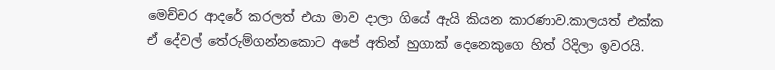මෙච්චර ආදරේ කරලත් එයා මාව දාලා ගියේ ඇයි කියන කාරණාව.කාලයත් එක්ක ඒ දේවල් තේරුම්ගන්නකොට අපේ අතින් හුගාක් දෙනෙකුගෙ හිත් රිදිලා ඉවරයි.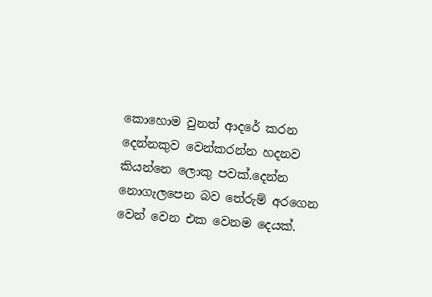කොහොම වුනත් ආදරේ කරන දෙන්නකුව වෙන්කරන්න හදනව කියන්නෙ ලොකු පවක්.දෙන්න නොගැලපෙන බව තේරුම් අරගෙන වෙන් වෙන එක වෙනම දෙයක්.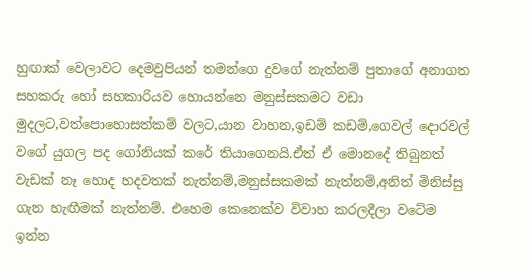හුඟාක් වෙලාවට දෙමවුපියන් තමන්ගෙ දුවගේ නැත්නම් පුතාගේ අනාගත සහකරු හෝ සහකාරියව හොයන්නෙ මනුස්සකමට වඩා මුදලට,වත්පොහොසත්කම් වලට,යාන වාහන,ඉඩම් කඩම්,ගෙවල් දොරවල් වගේ යුගල පද ගෝනියක් කරේ තියාගෙනයි.ඒත් ඒ මොනදේ තිබුනත් වැඩක් නෑ හොද හදවතක් නැත්නම්,මනුස්සකමක් නැත්නම්,අනිත් මිනිස්සු ගැන හැඟීමක් නැත්නම්. එහෙම කෙනෙක්ව විවාහ කරලදීලා වටේම ඉන්න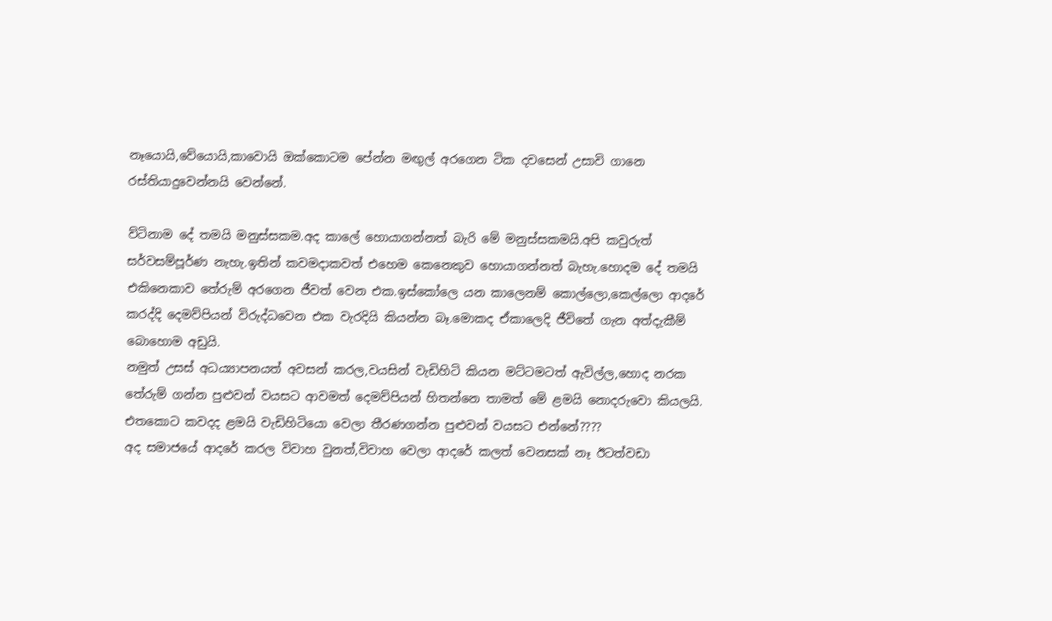නෑයොයි,වේයොයි,කාවොයි ඔක්කොටම පේන්න මඟුල් අරගෙන ටික දවසෙන් උසාවි ගානෙ රස්තියාදුවෙන්නයි වෙන්නේ.

ව්ටිනාම දේ තමයි මනුස්සකම.අද කාලේ හොයාගන්නත් බැරි මේ මනුස්සකමයි.අපි කවුරුත් සර්වසම්පූර්ණ නැහැ.ඉතින් කවමදාකවත් එහෙම කෙනෙකුව හොයාගන්නත් බැහැ.හොදම දේ තමයි එකිනෙකාව තේරුම් අරගෙන ජීවත් වෙන එක.ඉස්කෝලෙ යන කාලෙනම් කොල්ලො,කෙල්ලො ආදරේ කරද්දි දෙමව්පියන් විරුද්ධවෙන එක වැරදියි කියන්න බෑ.මොකද ඒකාලෙදි ජීවිතේ ගැන අත්දැකීම් බොහොම අඩුයි.
නමුත් උසස් අධය්‍යාපනයත් අවසන් කරල,වයසින් වැඩිහිටි කියන මට්ටමටත් ඇවිල්ල,හොද නරක තේරුම් ගන්න පුළුවන් වයසට ආවමත් දෙමව්පියන් හිතන්නෙ තාමත් මේ ළමයි නොදරුවො කියලයි.
එතකොට කවදද ළමයි වැඩිහිටියො වෙලා තීරණගන්න පුළුවන් වයසට එන්නේ????
අද සමාජයේ ආදරේ කරල විවාහ වුනත්,විවාහ වෙලා ආදරේ කලත් වෙනසක් නෑ ඊටත්වඩා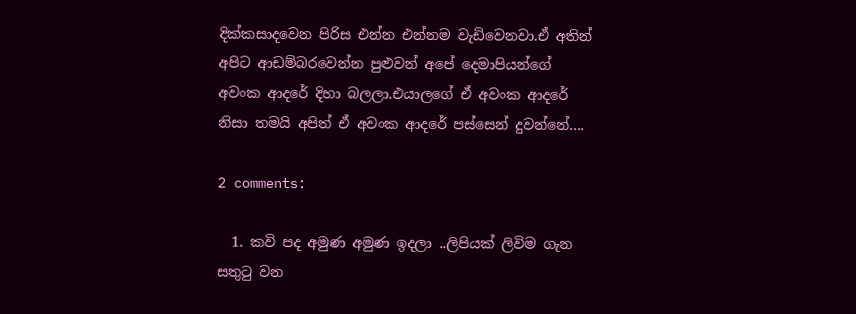දික්කසාදවෙන පිරිස එන්න එන්නම වැඩිවෙනවා.ඒ අතින්
අපිට ආඩම්බරවෙන්න පුළුවන් අපේ දෙමාපියන්ගේ අවංක ආදරේ දිහා බලලා.එයාලගේ ඒ අවංක ආදරේ නිසා තමයි අපිත් ඒ අවංක ආදරේ පස්සෙන් දුවන්නේ....

2 comments:

  1. කවි පද අමුණ අමුණ ඉදලා ..ලිපියක් ලිවිම ගැන සතුටු වන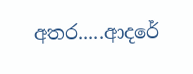අතර.....ආදරේ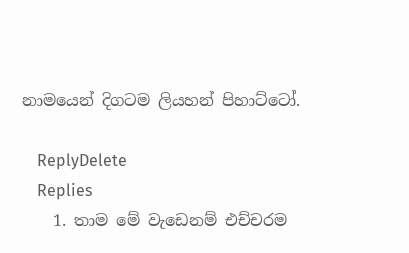නාමයෙන් දිගටම ලියහන් පිහාට්ටෝ.

    ReplyDelete
    Replies
    1. තාම මේ වැඩෙනම් එච්චරම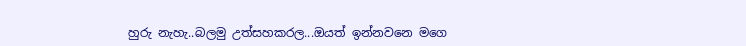හුරු නැහැ..බලමු උත්සහකරල...ඔයත් ඉන්නවනෙ මගෙ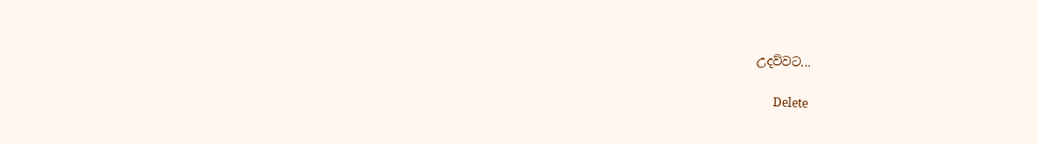උදව්වට...

      Delete